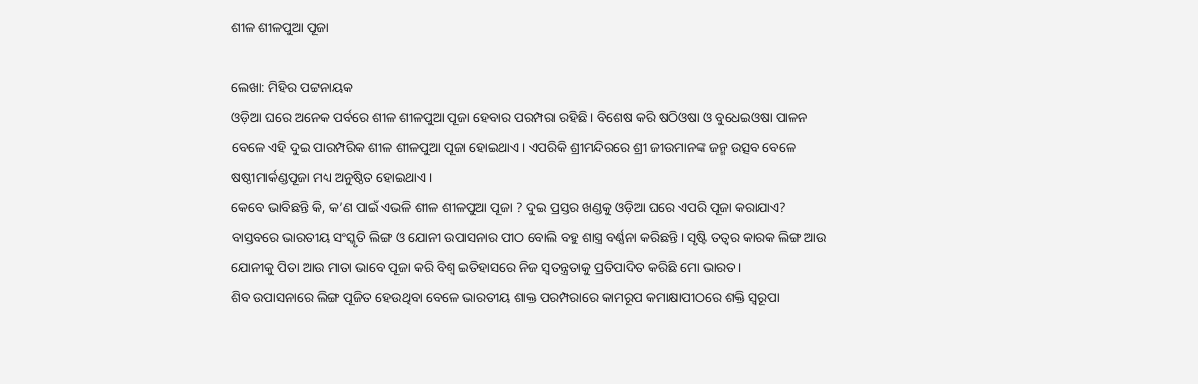ଶୀଳ ଶୀଳପୁଆ ପୂଜା

ଲେଖା: ମିହିର ପଟ୍ଟନାୟକ
ଓଡ଼ିଆ ଘରେ ଅନେକ ପର୍ବରେ ଶୀଳ ଶୀଳପୁଆ ପୂଜା ହେବାର ପରମ୍ପରା ରହିଛି। ବିଶେଷ କରି ଷଠିଓଷା ଓ ବୁଧେଇଓଷା ପାଳନ ବେଳେ ଏହି ଦୁଇ ପାରମ୍ପରିକ ଶୀଳ ଶୀଳପୁଆ ପୂଜା ହୋଇଥାଏ। ଏପରିକି ଶ୍ରୀମନ୍ଦିରରେ ଶ୍ରୀ ଜୀଉମାନଙ୍କ ଜନ୍ମ ଉତ୍ସବ ବେଳେ ଷଷ୍ଠୀମାର୍କଣ୍ଡପୂଜା ମଧ୍ୟ ଅନୁଷ୍ଠିତ ହୋଇଥାଏ।
କେବେ ଭାବିଛନ୍ତି କି, କ’ଣ ପାଇଁ ଏଭଳି ଶୀଳ ଶୀଳପୁଆ ପୂଜା ? ଦୁଇ ପ୍ରସ୍ତର ଖଣ୍ଡକୁ ଓଡ଼ିଆ ଘରେ ଏପରି ପୂଜା କରାଯାଏ?
ବାସ୍ତବରେ ଭାରତୀୟ ସଂସ୍କୃତି ଲିଙ୍ଗ ଓ ଯୋନୀ ଉପାସନାର ପୀଠ ବୋଲି ବହୁ ଶାସ୍ତ୍ର ବର୍ଣ୍ଣନା କରିଛନ୍ତି। ସୃଷ୍ଟି ତତ୍ୱର କାରକ ଲିଙ୍ଗ ଆଉ ଯୋନୀକୁ ପିତା ଆଉ ମାତା ଭାବେ ପୂଜା କରି ବିଶ୍ୱ ଇତିହାସରେ ନିଜ ସ୍ୱତନ୍ତ୍ରତାକୁ ପ୍ରତିପାଦିତ କରିଛି ମୋ ଭାରତ।
ଶିବ ଉପାସନାରେ ଲିଙ୍ଗ ପୂଜିତ ହେଉଥିବା ବେଳେ ଭାରତୀୟ ଶାକ୍ତ ପରମ୍ପରାରେ କାମରୂପ କମାକ୍ଷାପୀଠରେ ଶକ୍ତି ସ୍ବରୂପା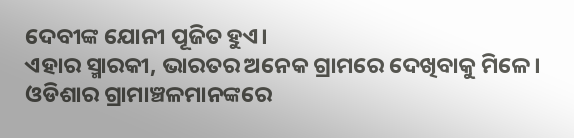ଦେବୀଙ୍କ ଯୋନୀ ପୂଜିତ ହୁଏ।
ଏହାର ସ୍ମାରକୀ, ଭାରତର ଅନେକ ଗ୍ରାମରେ ଦେଖିବାକୁ ମିଳେ। ଓଡିଶାର ଗ୍ରାମାଞ୍ଚଳମାନଙ୍କରେ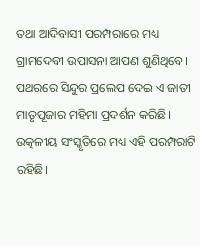ତଥା ଆଦିବାସୀ ପରମ୍ପରାରେ ମଧ୍ୟ ଗ୍ରାମଦେବୀ ଉପାସନା ଆପଣ ଶୁଣିଥିବେ। ପଥରରେ ସିନ୍ଦୁର ପ୍ରଲେପ ଦେଇ ଏ ଜାତୀ ମାତୃପୂଜାର ମହିମା ପ୍ରଦର୍ଶନ କରିଛି।
ଉତ୍କଳୀୟ ସଂସ୍କୃତିରେ ମଧ୍ୟ ଏହି ପରମ୍ପରାଟି ରହିଛି।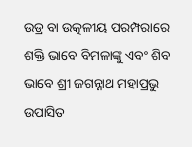ଉଡ୍ର ବା ଉତ୍କଳୀୟ ପରମ୍ପରାରେ ଶକ୍ତି ଭାବେ ବିମଳାଙ୍କୁ ଏବଂ ଶିବ ଭାବେ ଶ୍ରୀ ଜଗନ୍ନାଥ ମହାପ୍ରଭୁ ଉପାସିତ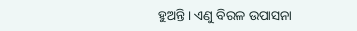ହୁଅନ୍ତି। ଏଣୁ ବିରଳ ଉପାସନା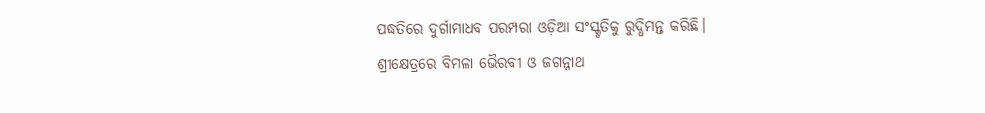ପଦ୍ଧତିରେ ଦୁର୍ଗାମାଧବ ପରମ୍ପରା ଓଡ଼ିଆ ସଂସ୍କୃତିକୁ ରୁଦ୍ଧିମନ୍ତ କରିଛି।
ଶ୍ରୀକ୍ଷେତ୍ରରେ ବିମଳା ଭୈରବୀ ଓ ଜଗନ୍ନାଥ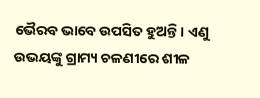ଭୈରବ ଭାବେ ଉପସିତ ହୁଅନ୍ତି। ଏଣୁ ଉଭୟଙ୍କୁ ଗ୍ରାମ୍ୟ ଚଳଣୀରେ ଶୀଳ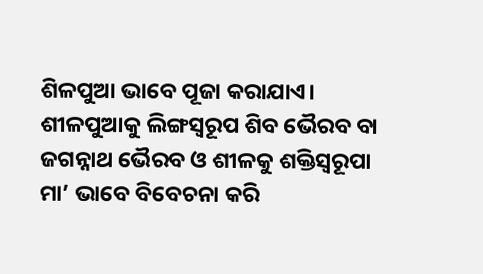ଶିଳପୁଆ ଭାବେ ପୂଜା କରାଯାଏ। ଶୀଳପୁଆକୁ ଲିଙ୍ଗସ୍ୱରୂପ ଶିବ ଭୈରବ ବା ଜଗନ୍ନାଥ ଭୈରବ ଓ ଶୀଳକୁ ଶକ୍ତିସ୍ୱରୂପା ମା’ ଭାବେ ବିବେଚନା କରି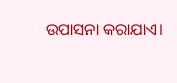ଉପାସନା କରାଯାଏ।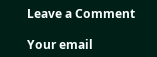Leave a Comment

Your email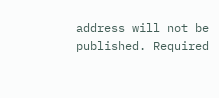address will not be published. Required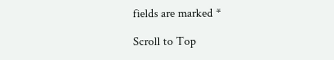fields are marked *

Scroll to Top